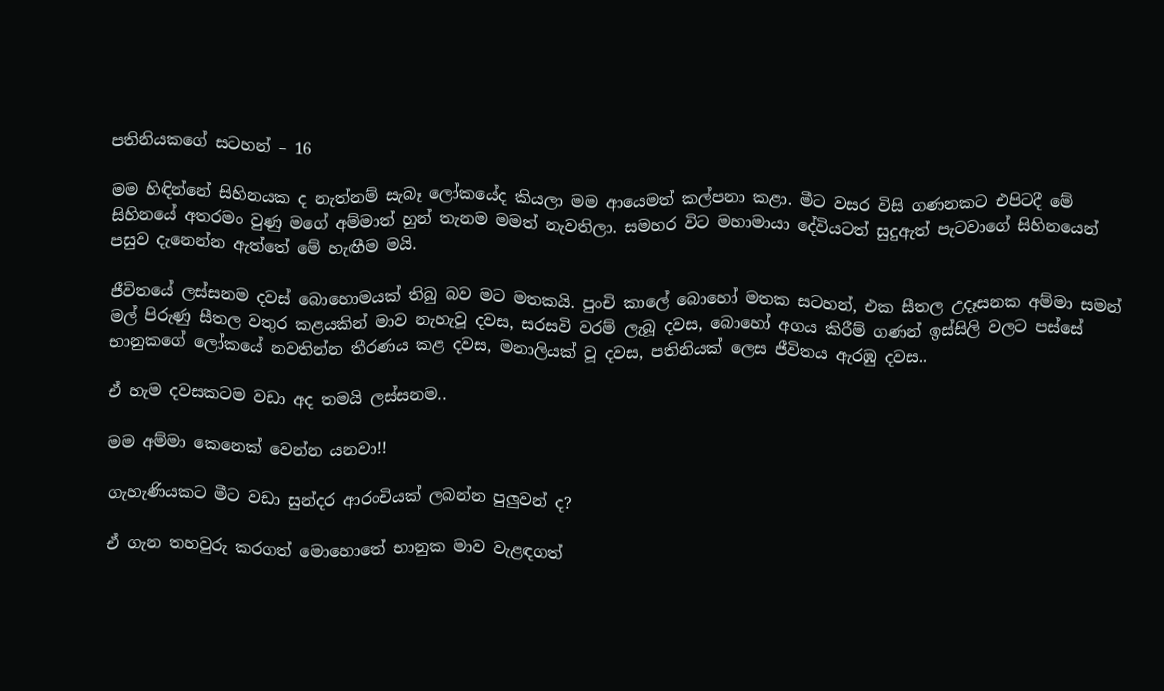පතිනියකගේ සටහන් – 16

මම හිඳින්නේ සිහිනයක ද නැත්නම් සැබෑ ලෝකයේද කියලා මම ආයෙමත් කල්පනා කළා. මීට වසර විසි ගණනකට එපිටදී මේ සිහිනයේ අතරමං වුණු මගේ අම්මාත් හුන් තැනම මමත් නැවතිලා. සමහර විට මහාමායා දේවියටත් සුදුඇත් පැටවාගේ සිහිනයෙන් පසුව දැනෙන්න ඇත්තේ මේ හැඟීම මයි.

ජීවිතයේ ලස්සනම දවස් බොහොමයක් තිබු බව මට මතකයි. පුංචි කාලේ බොහෝ මතක සටහන්, එක සීතල උදෑසනක අම්මා සමන් මල් පිරුණු සීතල වතුර කළයකින් මාව නැහැවූ දවස, සරසවි වරම් ලැබූ දවස, බොහෝ අගය කිරීම් ගණන් ඉස්සිලි වලට පස්සේ භානුකගේ ලෝකයේ නවතින්න තීරණය කළ දවස, මනාලියක් වූ දවස, පතිනියක් ලෙස ජීවිතය ඇරඹු දවස..

ඒ හැම දවසකටම වඩා අද තමයි ලස්සනම..

මම අම්මා කෙනෙක් වෙන්න යනවා!!

ගැහැණියකට මීට වඩා සුන්දර ආරංචියක් ලබන්න පුලුවන් ද?

ඒ ගැන තහවුරු කරගත් මොහොතේ භානුක මාව වැළඳගත්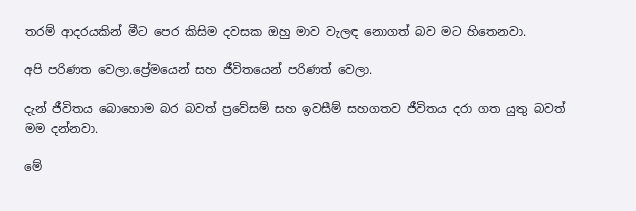තරම් ආදරයකින් මීට පෙර කිසිම දවසක ඔහු මාව වැලඳ නොගත් බව මට හිතෙනවා.

අපි පරිණත වෙලා.ප්‍රේමයෙන් සහ ජීවිතයෙන් පරිණත් වෙලා.

දැන් ජීවිතය බොහොම බර බවත් ප්‍රවේසම් සහ ඉවසීම් සහගතව ජීවිතය දරා ගත යුතු බවත් මම දන්නවා.

මේ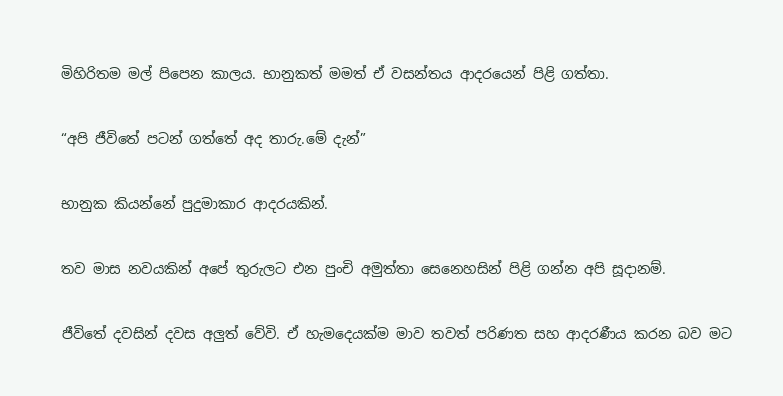මිහිරිතම මල් පිපෙන කාලය. භානුකත් මමත් ඒ වසන්තය ආදරයෙන් පිළි ගත්තා.

“අපි ජීවිතේ පටන් ගත්තේ අද තාරු.මේ දැන්”

භානුක කියන්නේ පුදුමාකාර ආදරයකින්.

තව මාස නවයකින් අපේ තුරුලට එන පුංචි අමුත්තා සෙනෙහසින් පිළි ගන්න අපි සූදානම්.

ජීවිතේ දවසින් දවස අලුත් වේවි. ඒ හැමදෙයක්ම මාව තවත් පරිණත සහ ආදරණීය කරන බව මට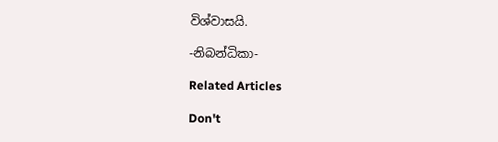විශ්වාසයි.

-නිබන්ධිකා-

Related Articles

Don't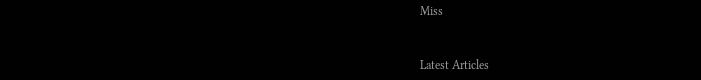Miss


Latest Articles